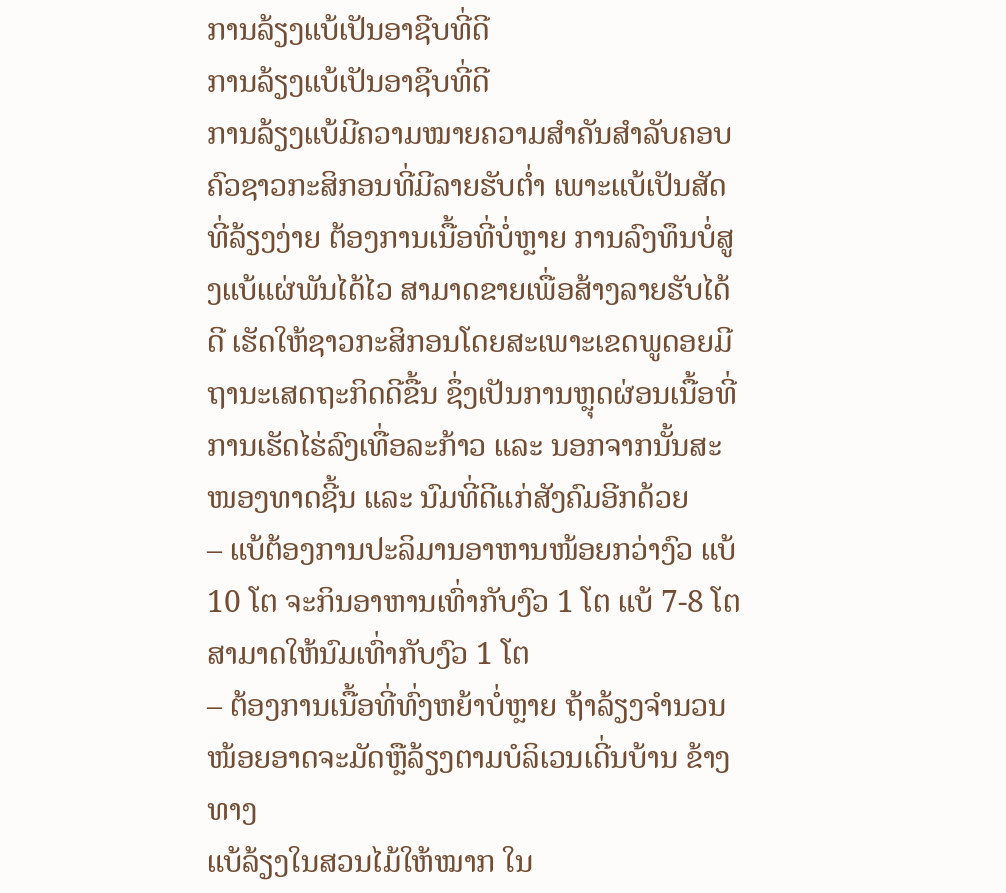ການລ້ຽງແບ້ເປັນອາຊີບທີ່ດີ
ການລ້ຽງແບ້ເປັນອາຊີບທີ່ດີ
ການລ້ຽງແບ້ມີຄວາມໝາຍຄວາມສຳຄັນສຳລັບຄອບຄົວຊາວກະສິກອນທີ່ມີລາຍຮັບຕໍ່າ ເພາະແບ້ເປັນສັດທີ່ລ້ຽງງ່າຍ ຕ້ອງການເນື້ອທີ່ບໍ່ຫຼາຍ ການລົງທຶນບໍ່ສູງແບ້ແຜ່ພັນໄດ້ໄວ ສາມາດຂາຍເພື່ອສ້າງລາຍຮັບໄດ້ດີ ເຮັດໃຫ້ຊາວກະສິກອນໂດຍສະເພາະເຂດພູດອຍມີຖານະເສດຖະກິດດີຂື້ນ ຊຶ່ງເປັນການຫຼຸດຜ່ອນເນື້ອທີ່ການເຮັດໄຮ່ລົງເທື່ອລະກ້າວ ແລະ ນອກຈາກນັ້ນສະໜອງທາດຊີ້ນ ແລະ ນົມທີ່ດີແກ່ສັງຄົມອີກດ້ວຍ
– ແບ້ຕ້ອງການປະລິມານອາຫານໜ້ອຍກວ່າງົວ ແບ້ 10 ໂຕ ຈະກິນອາຫານເທົ່າກັບງົວ 1 ໂຕ ແບ້ 7-8 ໂຕສາມາດໃຫ້ນົມເທົ່າກັບງົວ 1 ໂຕ
– ຕ້ອງການເນື້ອທີ່ທົ່ງຫຍ້າບໍ່ຫຼາຍ ຖ້າລ້ຽງຈຳນວນໜ້ອຍອາດຈະມັດຫຼືລ້ຽງຕາມບໍລິເວນເດີ່ນບ້ານ ຂ້າງທາງ
ແບ້ລ້ຽງໃນສວນໄມ້ໃຫ້ໝາກ ໃນ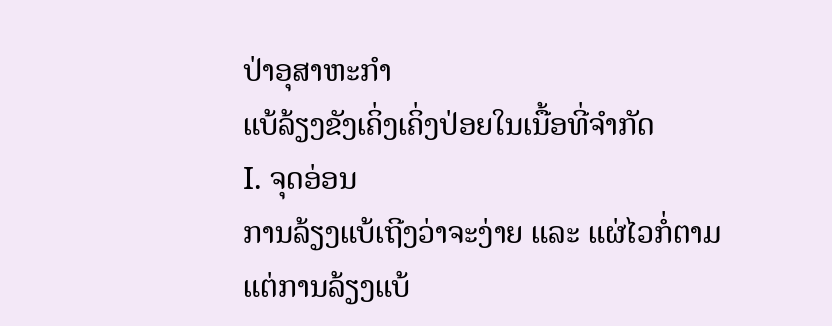ປ່າອຸສາຫະກຳ
ແບ້ລ້ຽງຂັງເຄິ່ງເຄິ່ງປ່ອຍໃນເນື້ອທີ່ຈຳກັດ
I. ຈຸດອ່ອນ
ການລ້ຽງແບ້ເຖີງວ່າຈະງ່າຍ ແລະ ແຜ່ໄວກໍ່ຕາມແຕ່ການລ້ຽງແບ້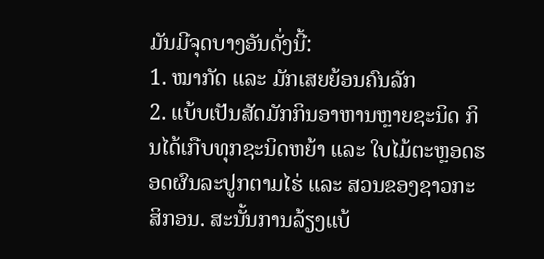ມັນມີຈຸດບາງອັນດັ່ງນີ້:
1. ໝາກັດ ແລະ ມັກເສຍຍ້ອນຄົນລັກ
2. ແບ້ບເປັນສັດມັກກິນອາຫານຫຼາຍຊະນິດ ກິນໄດ້ເກືບທຸກຊະນິດຫຍ້າ ແລະ ໃບໄມ້ຕະຫຼອດຮອດຜົນລະປູກຕາມໄຮ່ ແລະ ສວນຂອງຊາວກະສິກອນ. ສະນັ້ນການລ້ຽງແບ້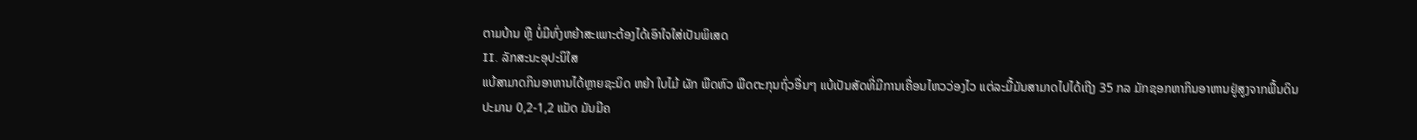ຕາມບ້ານ ຫຼື ບໍ່ມີທົ່ງຫຍ້າສະເພາະຕ້ອງໄດ້ເອົາໃຈໃສ່ເປັນພິເສດ
II. ລັກສະນະອຸປະນິໃສ
ແບ້ສາມາດກິນອາຫານໄດ້ຫຼາຍຊະນິດ ຫຍ້າ ໃບໄມ້ ຜັກ ພືດຫົວ ພືດຕະກຸນຖົ່ວອື່ນໆ ແບ້ເປັນສັດທີ່ມີການເຄື່ອນໄຫວວ່ອງໄວ ແຕ່ລະມື້ມັນສາມາດໄປໄດ້ເຖີງ 35 ກລ ມັກຊອກຫາກິນອາຫານຢູ່ສູງຈາກພື້ນດິນປະມານ 0,2-1,2 ແມັດ ມັນມີຄ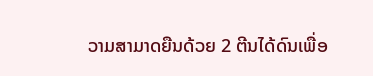ວາມສາມາດຍືນດ້ວຍ 2 ຕີນໄດ້ດົນເພື່ອ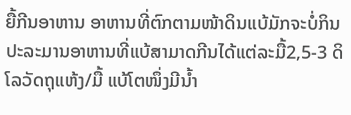ຍື້ກີນອາຫານ ອາຫານທີ່ຕົກຕາມໜ້າດິນແບ້ມັກຈະບໍ່ກິນ ປະລະມານອາຫານທີ່ແບ້ສາມາດກີນໄດ້ແຕ່ລະມື້2,5-3 ດິໂລວັດຖຸແຫ້ງ/ມື້ ແບ້ໂຕໜຶ່ງມີນໍ້າ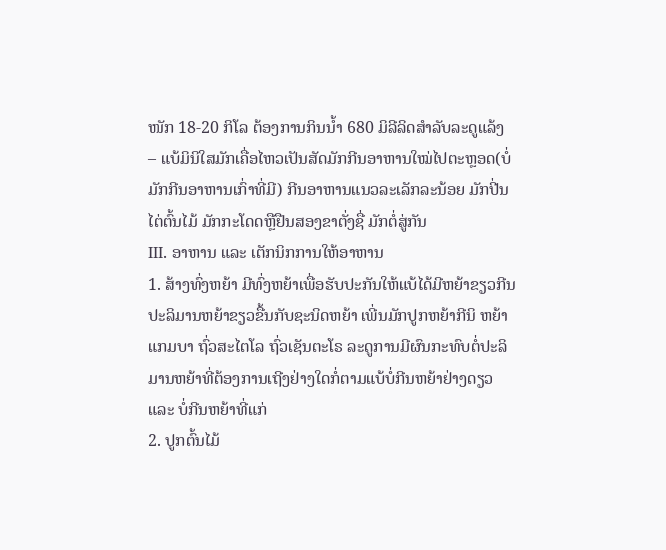ໜັກ 18-20 ກິໂລ ຕ້ອງການກິນນໍ້າ 680 ມິລີລິດສຳລັບລະດູແລ້ງ
– ແບ້ມິນິໃສມັກເຄື່ອໄຫວເປັນສັດມັກກີນອາຫານໃໝ່ໄປຕະຫຼອດ(ບໍ່ມັກກີນອາຫານເກົ່າທີ່ມີ) ກີນອາຫານແນວລະເລັກລະນ້ອຍ ມັກປີ່ນໄຕ່ຕົ້ນໄມ້ ມັກກະໂດດຫຼືຢືນສອງຂາຕັ່ງຊື່ ມັກຕໍ່ສູ່ກັນ
III. ອາຫານ ແລະ ເຕັກນິກການໃຫ້ອາຫານ
1. ສ້າງທົ່ງຫຍ້າ ມີທົ່ງຫຍ້າເພື່ອຮັບປະກັນໃຫ້ແບ້ໄດ້ມີຫຍ້າຂຽວກີນ ປະລິມານຫຍ້າຂຽວຂື້ນກັບຊະນິດຫຍ້າ ເພີ່ນມັກປູກຫຍ້າກີນິ ຫຍ້າແກມບາ ຖົ່ວສະໄຕໂລ ຖົ່ວເຊັນຕະໂຣ ລະດູການມີຜົນກະທົບຕໍ່ປະລິມານຫຍ້າທີ່ຕ້ອງການເຖີງຢ່າງໃດກໍ່ຕາມແບ້ບໍ່ກີນຫຍ້າຢ່າງດຽວ ແລະ ບໍ່ກີນຫຍ້າທີ່ແກ່
2. ປູກຕົ້ນໄມ້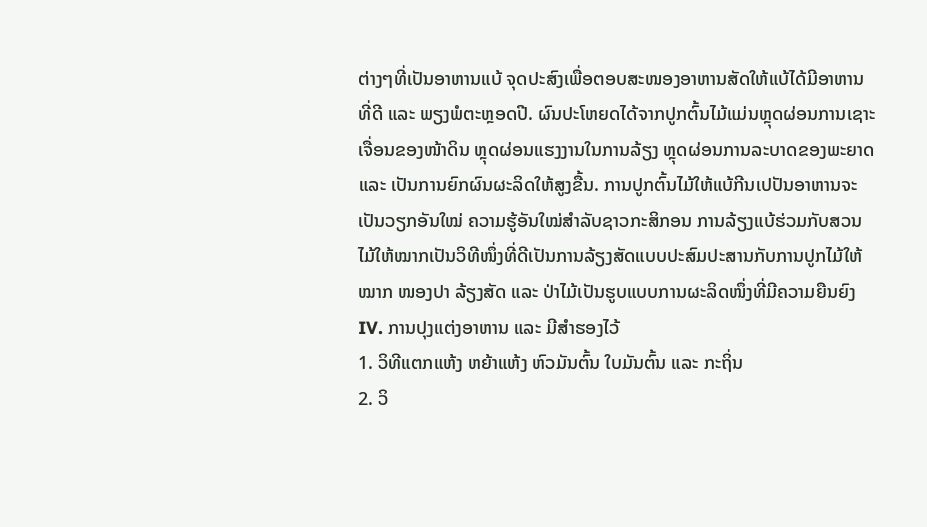ຕ່າງໆທີ່ເປັນອາຫານແບ້ ຈຸດປະສົງເພື່ອຕອບສະໜອງອາຫານສັດໃຫ້ແບ້ໄດ້ມີອາຫານທີ່ດີ ແລະ ພຽງພໍຕະຫຼອດປີ. ຜົນປະໂຫຍດໄດ້ຈາກປູກຕົ້ນໄມ້ແມ່ນຫຼຸດຜ່ອນການເຊາະເຈື່ອນຂອງໜ້າດິນ ຫຼຸດຜ່ອນແຮງງານໃນການລ້ຽງ ຫຼຸດຜ່ອນການລະບາດຂອງພະຍາດ ແລະ ເປັນການຍົກຜົນຜະລິດໃຫ້ສູງຂື້ນ. ການປູກຕົ້ນໄມ້ໃຫ້ແບ້ກີນເປປັນອາຫານຈະເປັນວຽກອັນໃໝ່ ຄວາມຮູ້ອັນໃໝ່ສຳລັບຊາວກະສິກອນ ການລ້ຽງແບ້ຮ່ວມກັບສວນໄມ້ໃຫ້ໝາກເປັນວິທີໜຶ່ງທີ່ດີເປັນການລ້ຽງສັດແບບປະສົມປະສານກັບການປູກໄມ້ໃຫ້ໝາກ ໜອງປາ ລ້ຽງສັດ ແລະ ປ່າໄມ້ເປັນຮູບແບບການຜະລິດໜຶ່ງທີ່ມີຄວາມຍືນຍົງ
IV. ການປຸງແຕ່ງອາຫານ ແລະ ມີສຳຮອງໄວ້
1. ວິທີແຕກແຫ້ງ ຫຍ້າແຫ້ງ ຫົວມັນຕົ້ນ ໃບມັນຕົ້ນ ແລະ ກະຖິ່ນ
2. ວິ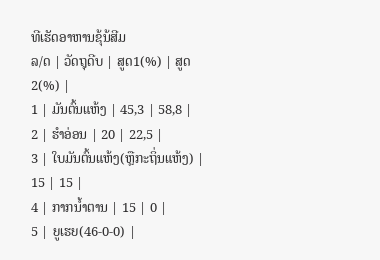ທີເຮັດອາຫານຂຸ້ນ້ສີມ
ລ/ດ | ວັດຖຸດີບ | ສູດ1(%) | ສູດ2(%) |
1 | ມັນຕົ້ນແຫ້ງ | 45,3 | 58,8 |
2 | ຮໍາອ່ອນ | 20 | 22,5 |
3 | ໃບມັນຕົ້ນແຫ້ງ(ຫຼືກະຖິ່ນແຫ້ງ) | 15 | 15 |
4 | ກາກນໍ້າຕານ | 15 | 0 |
5 | ຍູເຮຍ(46-0-0) |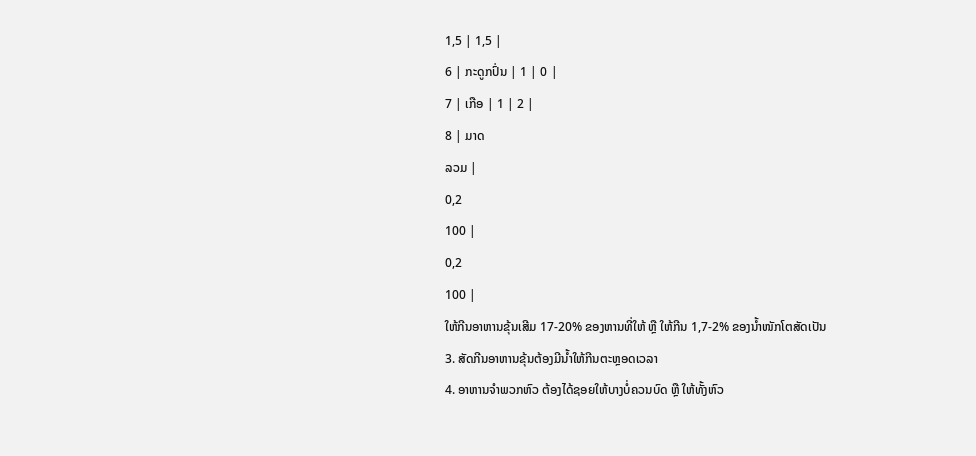1,5 | 1,5 |
6 | ກະດູກປົ່ນ | 1 | 0 |
7 | ເກືອ | 1 | 2 |
8 | ມາດ
ລວມ |
0,2
100 |
0,2
100 |
ໃຫ້ກີນອາຫານຂຸ້ນເສີມ 17-20% ຂອງຫານທີ່ໃຫ້ ຫຼື ໃຫ້ກີນ 1,7-2% ຂອງນໍ້າໜັກໂຕສັດເປັນ
3. ສັດກີນອາຫານຂຸ້ນຕ້ອງມີນໍ້າໃຫ້ກີນຕະຫຼອດເວລາ
4. ອາຫານຈຳພວກຫົວ ຕ້ອງໄດ້ຊອຍໃຫ້ບາງບໍ່ຄວນບົດ ຫຼື ໃຫ້ທັ້ງຫົວ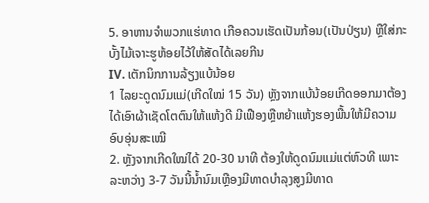5. ອາຫານຈຳພວກແຮ່ທາດ ເກືອຄວນເຮັດເປັນກ້ອນ(ເປັນປ່ຽນ) ຫຼືໃສ່ກະບັ້ງໄມ້ເຈາະຮູຫ້ອຍໄວ້ໃຫ້ສັດໄດ້ເລຍກີນ
IV. ເຕັກນິກການລ້ຽງແບ້ນ້ອຍ
1 ໄລຍະດູດນົມແມ່(ເກີດໃໝ່ 15 ວັນ) ຫຼັງຈາກແບ້ນ້ອຍເກີດອອກມາຕ້ອງໄດ້ເອົາຜ້າເຊັດໂຕຕົນໃຫ້ແຫ້ງດີ ມີເຟືອງຫຼືຫຍ້າແຫ້ງຮອງພື້ນໃຫ້ມີຄວາມອົບອຸ່ນສະເໝີ
2. ຫຼັງຈາກເກີດໃໝ່ໄດ້ 20-30 ນາທີ ຕ້ອງໃຫ້ດູດນົມແມ່ແຕ່ຫົວທີ ເພາະລະຫວ່າງ 3-7 ວັນນີ້ນໍ້ານົມເຫຼືອງມີທາດບໍາລຸງສູງມີທາດ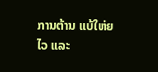ການຕ້ານ ແບ້ໃຫ່ຍໄວ ແລະ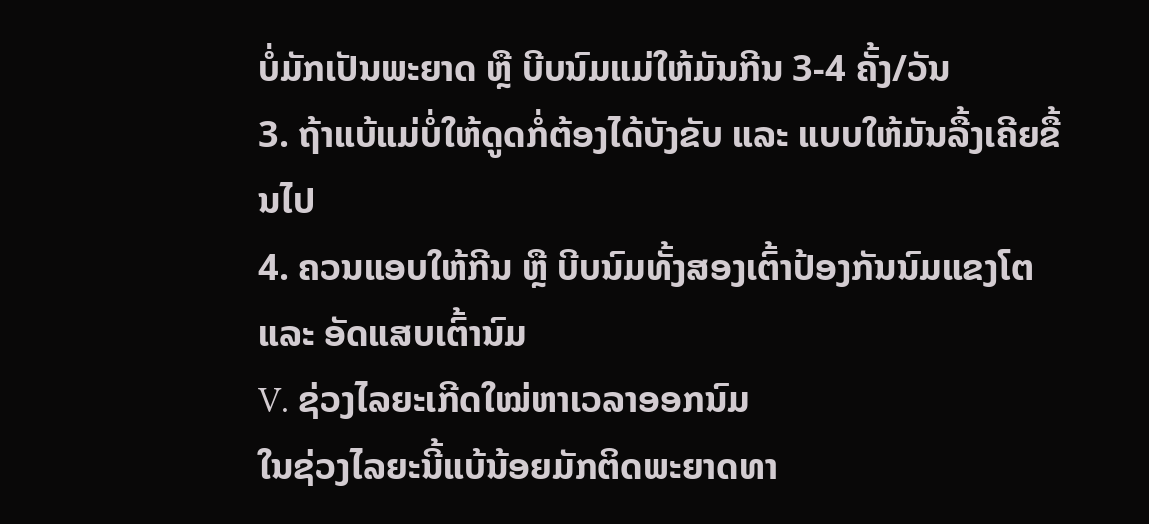ບໍ່ມັກເປັນພະຍາດ ຫຼື ບີບນົມແມ່ໃຫ້ມັນກີນ 3-4 ຄັ້ງ/ວັນ
3. ຖ້າແບ້ແມ່ບໍ່ໃຫ້ດູດກໍ່ຕ້ອງໄດ້ບັງຂັບ ແລະ ແບບໃຫ້ມັນລື້ງເຄີຍຂື້ນໄປ
4. ຄວນແອບໃຫ້ກີນ ຫຼື ບີບນົມທັ້ງສອງເຕົ້າປ້ອງກັນນົມແຂງໂຕ ແລະ ອັດແສບເຕົ້ານົມ
V. ຊ່ວງໄລຍະເກີດໃໝ່ຫາເວລາອອກນົມ
ໃນຊ່ວງໄລຍະນີ້ແບ້ນ້ອຍມັກຕິດພະຍາດທາ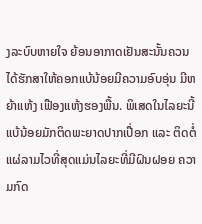ງລະບົບຫາຍໃຈ ຍ້ອນອາກາດເຢັນສະນັ້ນຄວນໄດ້ຮັກສາໃຫ້ຄອກແບ້ນ້ອຍມີຄວາມອົບອຸ່ນ ມີຫຍ້າແຫ້ງ ເຟືອງແຫ້ງຮອງພື້ນ. ພິເສດໃນໄລຍະນີ້ແບ້ນ້ອຍມັກຕິດພະຍາດປາກເປື່ອກ ແລະ ຕິດຕໍ່ແຜ່ລາມໄວທີ່ສຸດແມ່ນໄລຍະທີ່ມີຝົນຝອຍ ຄວາມກົດ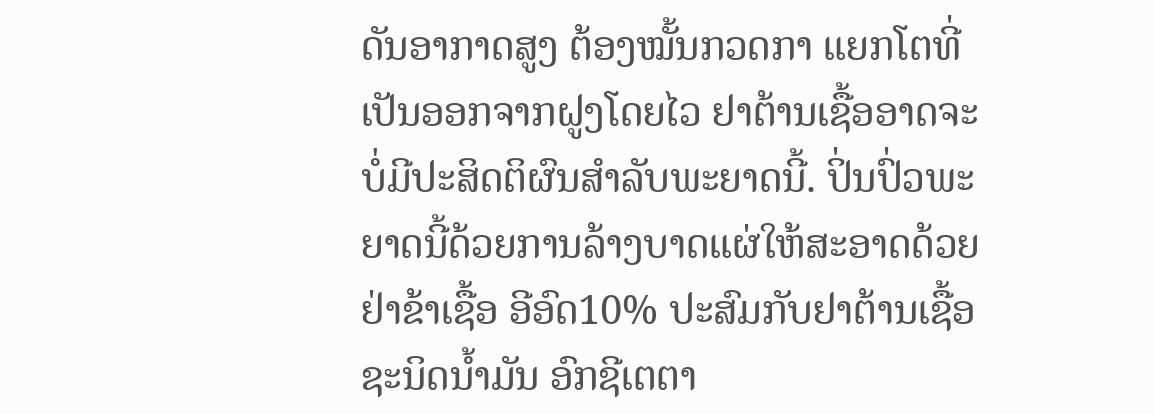ດັນອາກາດສູງ ຕ້ອງໝັ້ນກວດກາ ແຍກໂຕທີ່ເປັນອອກຈາກຝູງໂດຍໄວ ຢາຕ້ານເຊື້ອອາດຈະບໍ່ມີປະສິດຕິຜົນສຳລັບພະຍາດນີ້. ປິ່ນປົ່ວພະຍາດນີ້ດ້ວຍການລ້າງບາດແຜ່ໃຫ້ສະອາດດ້ວຍຢ່າຂ້າເຊື້ອ ອີອົດ10% ປະສົມກັບຢາຕ້ານເຊື້ອຊະນິດນໍ້າມັນ ອົກຊີເຕຕາ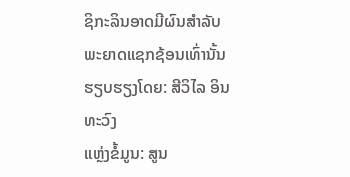ຊິກະລິນອາດມີຜົນສຳລັບພະຍາດແຊກຊ້ອນເທົ່ານັ້ນ
ຮຽບຮຽງໂດຍ: ສີວິໄລ ອິນທະວົງ
ແຫຼ່ງຂໍ້ມູນ: ສູນ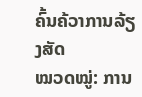ຄົ້ນຄ້ວາການລ້ຽງສັດ
ໝວດໝູ່: ການ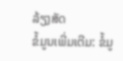ລ້ຽງສັດ
ຂໍ້ມູນເພີ່ມເຕີມ: ຂໍ້ມູ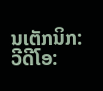ນເຕັກນິກ:
ວີດີໂອ: